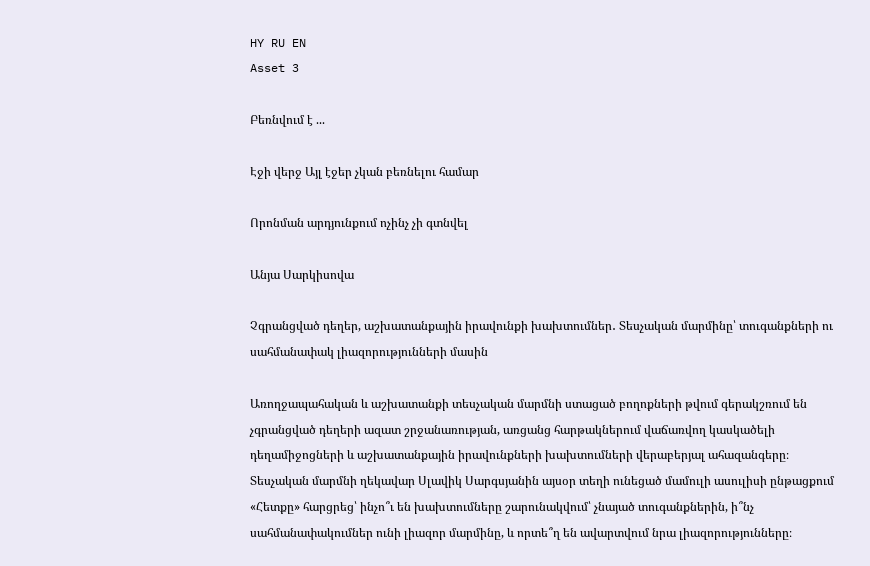HY RU EN
Asset 3

Բեռնվում է ...

Էջի վերջ Այլ էջեր չկան բեռնելու համար

Որոնման արդյունքում ոչինչ չի գտնվել

Անյա Սարկիսովա

Չգրանցված դեղեր, աշխատանքային իրավունքի խախտումներ․ Տեսչական մարմինը՝ տուգանքների ու սահմանափակ լիազորությունների մասին

Առողջապահական և աշխատանքի տեսչական մարմնի ստացած բողոքների թվում գերակշռում են չգրանցված դեղերի ազատ շրջանառության, առցանց հարթակներում վաճառվող կասկածելի դեղամիջոցների և աշխատանքային իրավունքների խախտումների վերաբերյալ ահազանգերը։ Տեսչական մարմնի ղեկավար Սլավիկ Սարգսյանին այսօր տեղի ունեցած մամուլի ասուլիսի ընթացքում «Հետքը» հարցրեց՝ ինչո՞ւ են խախտումները շարունակվում՝ չնայած տուգանքներին, ի՞նչ սահմանափակումներ ունի լիազոր մարմինը, և որտե՞ղ են ավարտվում նրա լիազորությունները։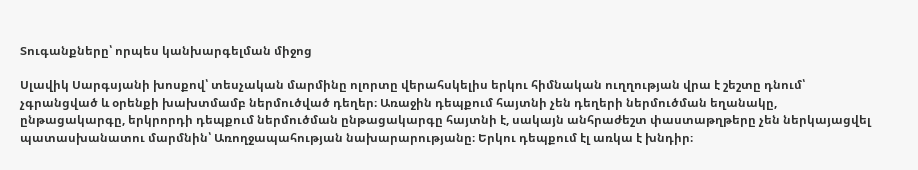Տուգանքները՝ որպես կանխարգելման միջոց

Սլավիկ Սարգսյանի խոսքով՝ տեսչական մարմինը ոլորտը վերահսկելիս երկու հիմնական ուղղության վրա է շեշտը դնում՝ չգրանցված և օրենքի խախտմամբ ներմուծված դեղեր։ Առաջին դեպքում հայտնի չեն դեղերի ներմուծման եղանակը, ընթացակարգը, երկրորդի դեպքում ներմուծման ընթացակարգը հայտնի է, սակայն անհրաժեշտ փաստաթղթերը չեն ներկայացվել պատասխանատու մարմնին՝ Առողջապահության նախարարությանը։ Երկու դեպքում էլ առկա է խնդիր։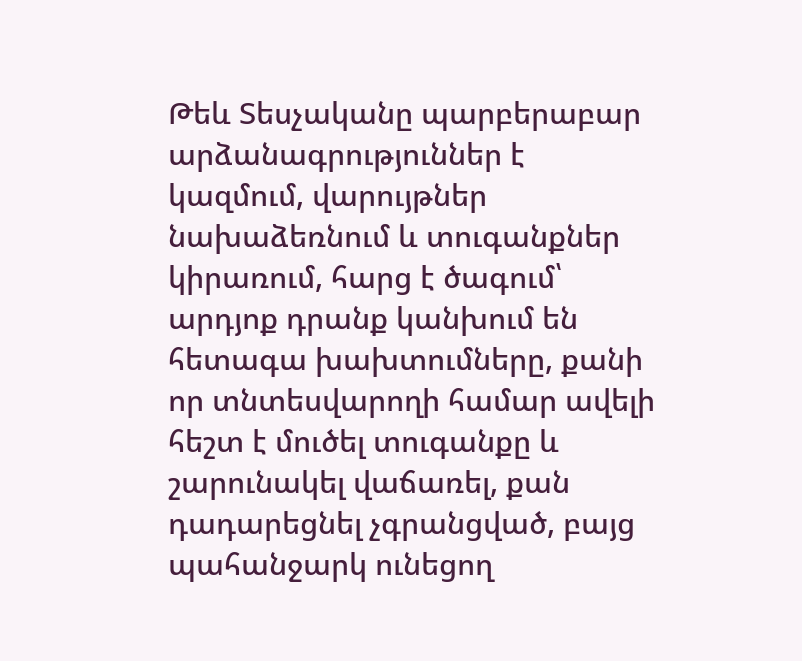Թեև Տեսչականը պարբերաբար արձանագրություններ է կազմում, վարույթներ նախաձեռնում և տուգանքներ կիրառում, հարց է ծագում՝ արդյոք դրանք կանխում են հետագա խախտումները, քանի որ տնտեսվարողի համար ավելի հեշտ է մուծել տուգանքը և շարունակել վաճառել, քան դադարեցնել չգրանցված, բայց պահանջարկ ունեցող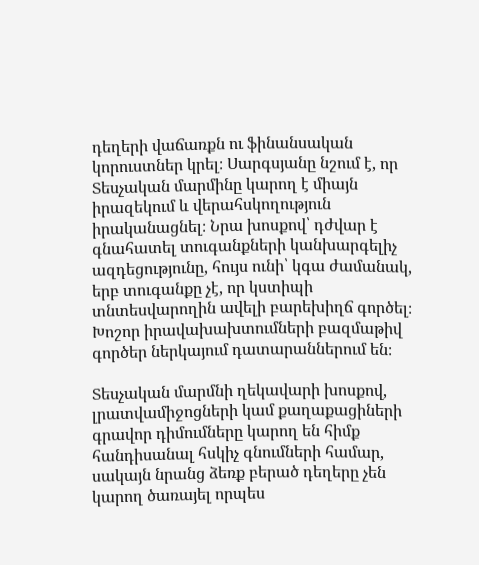դեղերի վաճառքն ու ֆինանսական կորուստներ կրել։ Սարգսյանը նշում է, որ Տեսչական մարմինը կարող է միայն իրազեկում և վերահսկողություն իրականացնել։ Նրա խոսքով՝ դժվար է գնահատել տուգանքների կանխարգելիչ ազդեցությունը, հույս ունի՝ կգա ժամանակ, երբ տուգանքը չէ, որ կստիպի տնտեսվարողին ավելի բարեխիղճ գործել։ Խոշոր իրավախախտումների բազմաթիվ գործեր ներկայում դատարաններում են։

Տեսչական մարմնի ղեկավարի խոսքով, լրատվամիջոցների կամ քաղաքացիների գրավոր դիմումները կարող են հիմք հանդիսանալ հսկիչ գնումների համար, սակայն նրանց ձեռք բերած դեղերը չեն կարող ծառայել որպես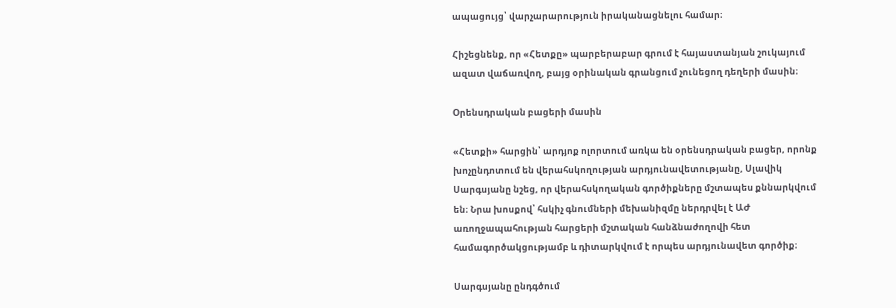ապացույց՝ վարչարարություն իրականացնելու համար։

Հիշեցնենք, որ «Հետքը» պարբերաբար գրում է հայաստանյան շուկայում ազատ վաճառվող, բայց օրինական գրանցում չունեցող դեղերի մասին։

Օրենսդրական բացերի մասին

«Հետքի» հարցին՝ արդյոք ոլորտում առկա են օրենսդրական բացեր, որոնք խոչընդոտում են վերահսկողության արդյունավետությանը, Սլավիկ Սարգսյանը նշեց, որ վերահսկողական գործիքները մշտապես քննարկվում են։ Նրա խոսքով՝ հսկիչ գնումների մեխանիզմը ներդրվել է ԱԺ առողջապահության հարցերի մշտական հանձնաժողովի հետ համագործակցությամբ և դիտարկվում է որպես արդյունավետ գործիք։

Սարգսյանը ընդգծում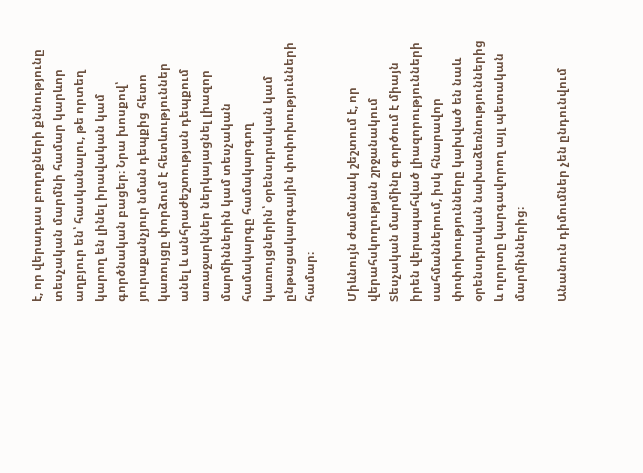է, որ վերադաս բողոքների քննությունը տեսչական մարմնի համար կարևոր աղբյուր են՝ հասկանալու, թե որտեղ կարող են լինել իրավական կամ գործնական բացեր։ Նրա խոսքով՝ յուրաքանչյուր նման դեպքից հետո կառույցը փորձում է հետևություններ անել և անհրաժեշտության դեպքում առաջարկներ ներկայացնել լիազոր մարմիններին կամ տեսչական համակարգը համակարգող կառույցներին՝ օրենսդրական կամ ընթացակարգային փոփոխությունների համար։

Միևնույն ժամանակ շեշտում է, որ վերահսկողության շրջանակում Տեսչական մարմինը գործում է միայն իրեն վերապահված լիազորությունների սահմաններում, իսկ հնարավոր փոփոխությունները կախված են նաև օրենսդրական նախաձեռնություններից և ոլորտը կարգավորող այլ պետական մարմիններից։

Անանուն դիմումներ չեն ընդունվում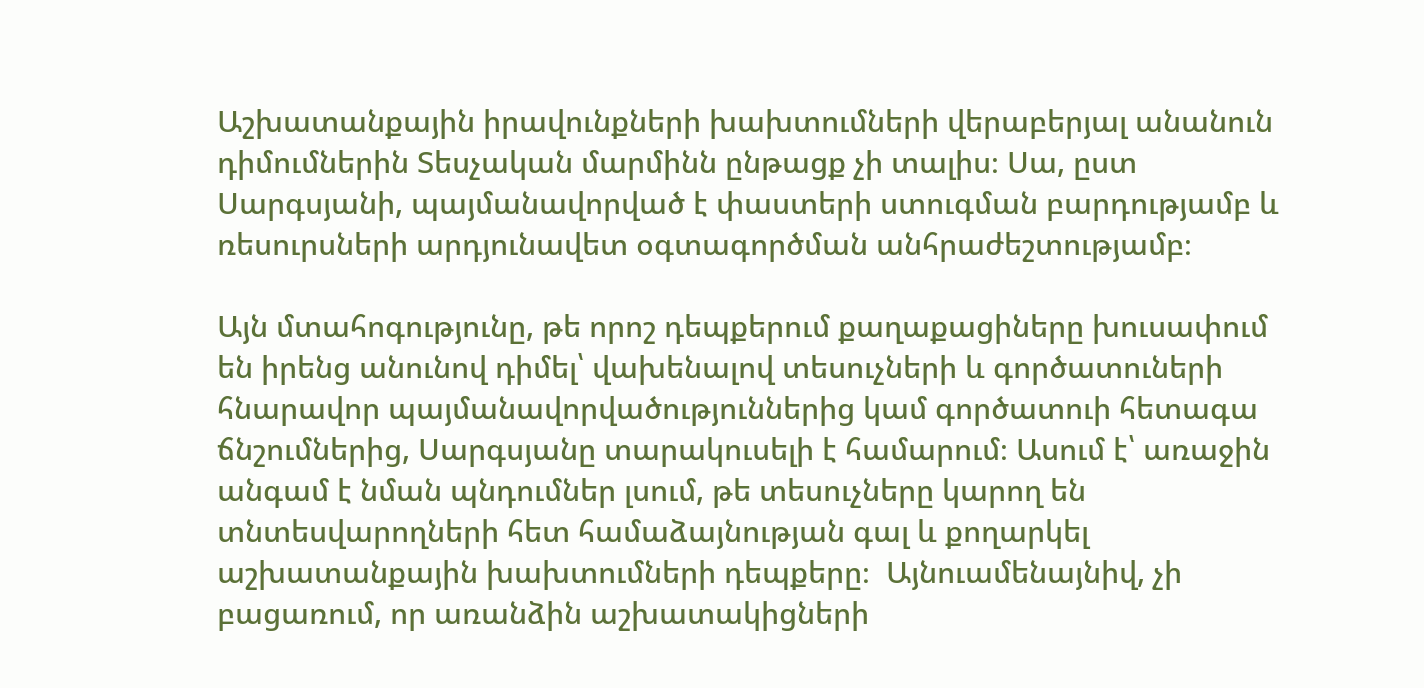Աշխատանքային իրավունքների խախտումների վերաբերյալ անանուն դիմումներին Տեսչական մարմինն ընթացք չի տալիս։ Սա, ըստ Սարգսյանի, պայմանավորված է փաստերի ստուգման բարդությամբ և ռեսուրսների արդյունավետ օգտագործման անհրաժեշտությամբ։

Այն մտահոգությունը, թե որոշ դեպքերում քաղաքացիները խուսափում են իրենց անունով դիմել՝ վախենալով տեսուչների և գործատուների հնարավոր պայմանավորվածություններից կամ գործատուի հետագա ճնշումներից, Սարգսյանը տարակուսելի է համարում։ Ասում է՝ առաջին անգամ է նման պնդումներ լսում, թե տեսուչները կարող են տնտեսվարողների հետ համաձայնության գալ և քողարկել աշխատանքային խախտումների դեպքերը։  Այնուամենայնիվ, չի բացառում, որ առանձին աշխատակիցների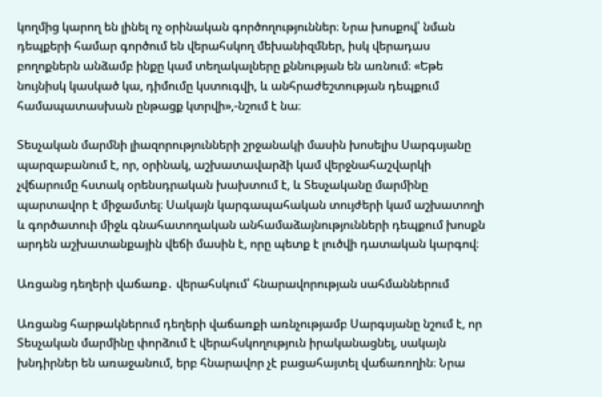կողմից կարող են լինել ոչ օրինական գործողություններ։ Նրա խոսքով՝ նման դեպքերի համար գործում են վերահսկող մեխանիզմներ, իսկ վերադաս բողոքներն անձամբ ինքը կամ տեղակալները քննության են առնում։ «Եթե նույնիսկ կասկած կա, դիմումը կստուգվի, և անհրաժեշտության դեպքում համապատասխան ընթացք կտրվի»,-նշում է նա։

Տեսչական մարմնի լիազորությունների շրջանակի մասին խոսելիս Սարգսյանը պարզաբանում է, որ, օրինակ, աշխատավարձի կամ վերջնահաշվարկի չվճարումը հստակ օրենսդրական խախտում է, և Տեսչականը մարմինը պարտավոր է միջամտել։ Սակայն կարգապահական տույժերի կամ աշխատողի և գործատուի միջև գնահատողական անհամաձայնությունների դեպքում խոսքն արդեն աշխատանքային վեճի մասին է, որը պետք է լուծվի դատական կարգով։

Առցանց դեղերի վաճառք․ վերահսկում՝ հնարավորության սահմաններում

Առցանց հարթակներում դեղերի վաճառքի առնչությամբ Սարգսյանը նշում է, որ Տեսչական մարմինը փորձում է վերահսկողություն իրականացնել, սակայն խնդիրներ են առաջանում, երբ հնարավոր չէ բացահայտել վաճառողին։ Նրա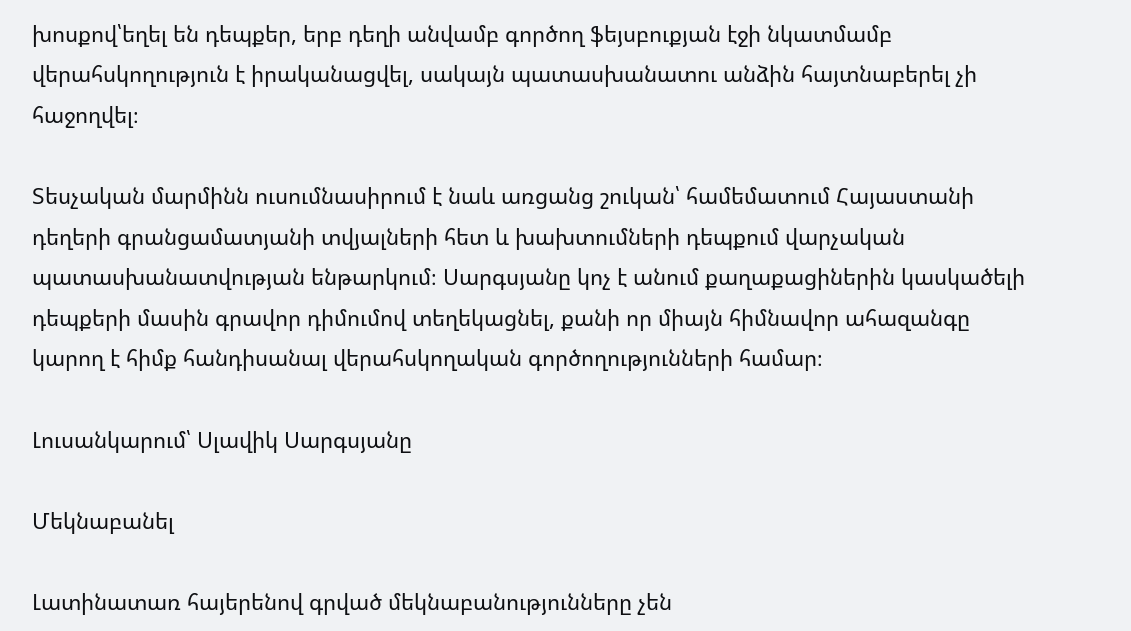խոսքով՝եղել են դեպքեր, երբ դեղի անվամբ գործող ֆեյսբուքյան էջի նկատմամբ վերահսկողություն է իրականացվել, սակայն պատասխանատու անձին հայտնաբերել չի հաջողվել։

Տեսչական մարմինն ուսումնասիրում է նաև առցանց շուկան՝ համեմատում Հայաստանի դեղերի գրանցամատյանի տվյալների հետ և խախտումների դեպքում վարչական պատասխանատվության ենթարկում։ Սարգսյանը կոչ է անում քաղաքացիներին կասկածելի դեպքերի մասին գրավոր դիմումով տեղեկացնել, քանի որ միայն հիմնավոր ահազանգը կարող է հիմք հանդիսանալ վերահսկողական գործողությունների համար։

Լուսանկարում՝ Սլավիկ Սարգսյանը

Մեկնաբանել

Լատինատառ հայերենով գրված մեկնաբանությունները չեն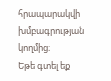հրապարակվի խմբագրության կողմից։
Եթե գտել եք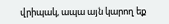վրիպակ, ապա այն կարող եք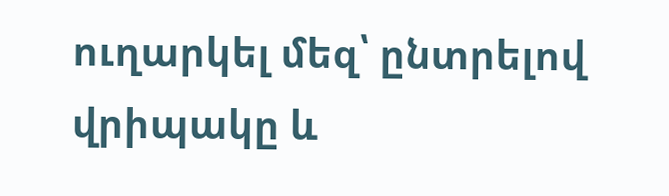ուղարկել մեզ՝ ընտրելով վրիպակը և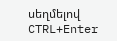սեղմելով CTRL+Enter